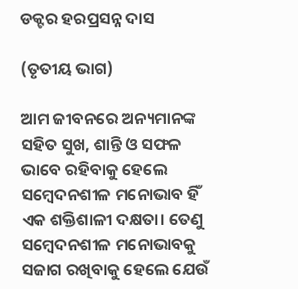ଡକ୍ଟର ହରପ୍ରସନ୍ନ ଦାସ

(ତୃତୀୟ ଭାଗ)

ଆମ ଜୀବନରେ ଅନ୍ୟମାନଙ୍କ ସହିତ ସୁଖ, ଶାନ୍ତି ଓ ସଫଳ ଭାବେ ରହିବାକୁ ହେଲେ ସମ୍ବେଦନଶୀଳ ମନୋଭାବ ହିଁ ଏକ ଶକ୍ତିଶାଳୀ ଦକ୍ଷତା। ତେଣୁ ସମ୍ବେଦନଶୀଳ ମନୋଭାବକୁ ସଜାଗ ରଖିବାକୁ ହେଲେ ଯେଉଁ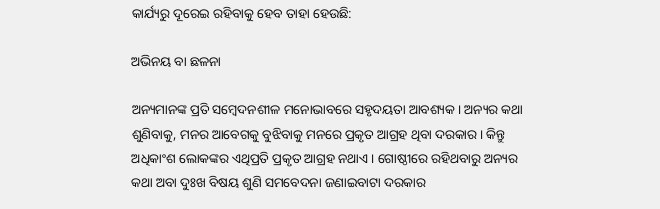କାର୍ଯ୍ୟରୁ ଦୂରେଇ ରହିବାକୁ ହେବ ତାହା ହେଉଛି:

ଅଭିନୟ ବା ଛଳନା

ଅନ୍ୟମାନଙ୍କ ପ୍ରତି ସମ୍ବେଦନଶୀଳ ମନୋଭାବରେ ସହୃଦୟତା ଆବଶ୍ୟକ। ଅନ୍ୟର କଥା ଶୁଣିବାକୁ, ମନର ଆବେଗକୁ ବୁଝିବାକୁ ମନରେ ପ୍ରକୃତ ଆଗ୍ରହ ଥିବା ଦରକାର। କିନ୍ତୁ ଅଧିକାଂଶ ଲୋକଙ୍କର ଏଥିପ୍ରତି ପ୍ରକୃତ ଆଗ୍ରହ ନଥାଏ। ଗୋଷ୍ଠୀରେ ରହିଥବାରୁ ଅନ୍ୟର କଥା ଅବା ଦୁଃଖ ବିଷୟ ଶୁଣି ସମବେଦନା ଜଣାଇବାଟା ଦରକାର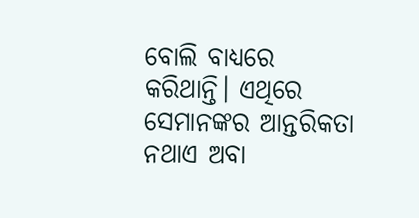ବୋଲି ବାଧ୍ୟରେ କରିଥାନ୍ତି। ଏଥିରେ ସେମାନଙ୍କର ଆନ୍ତରିକତା ନଥାଏ ଅବା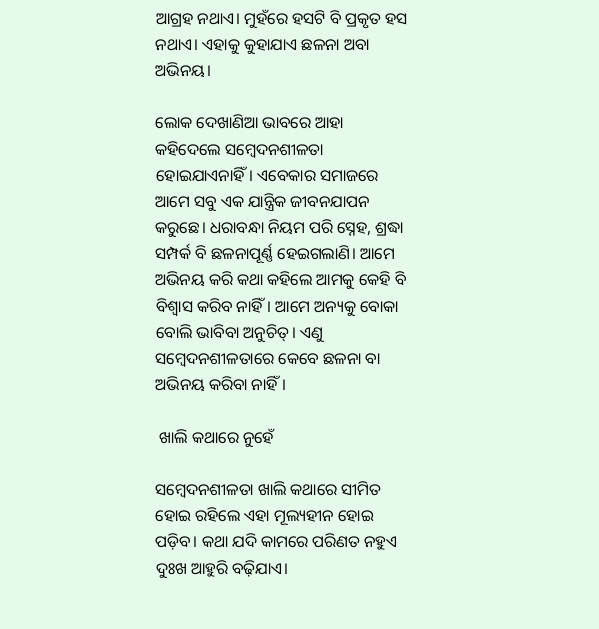ଆଗ୍ରହ ନଥାଏ। ମୁହଁରେ ହସଟି ବି ପ୍ରକୃତ ହସ ନଥାଏ। ଏହାକୁ କୁହାଯାଏ ଛଳନା ଅବା ଅଭିନୟ।

ଲୋକ ଦେଖାଣିଆ ଭାବରେ ଆହା କହିଦେଲେ ସମ୍ବେଦନଶୀଳତା ହୋଇଯାଏନାହିଁ। ଏବେକାର ସମାଜରେ ଆମେ ସବୁ ଏକ ଯାନ୍ତ୍ରିକ ଜୀବନଯାପନ କରୁଛେ। ଧରାବନ୍ଧା ନିୟମ ପରି ସ୍ନେହ, ଶ୍ରଦ୍ଧା ସମ୍ପର୍କ ବି ଛଳନାପୂର୍ଣ୍ଣ ହେଇଗଲାଣି। ଆମେ ଅଭିନୟ କରି କଥା କହିଲେ ଆମକୁ କେହି ବି ବିଶ୍ୱାସ କରିବ ନାହିଁ। ଆମେ ଅନ୍ୟକୁ ବୋକା ବୋଲି ଭାବିବା ଅନୁଚିତ୍। ଏଣୁ ସମ୍ବେଦନଶୀଳତାରେ କେବେ ଛଳନା ବା ଅଭିନୟ କରିବା ନାହିଁ।

 ଖାଲି କଥାରେ ନୁହେଁ

ସମ୍ବେଦନଶୀଳତା ଖାଲି କଥାରେ ସୀମିତ ହୋଇ ରହିଲେ ଏହା ମୂଲ୍ୟହୀନ ହୋଇ ପଡ଼ିବ। କଥା ଯଦି କାମରେ ପରିଣତ ନହୁଏ ଦୁଃଖ ଆହୁରି ବଢ଼ିଯାଏ।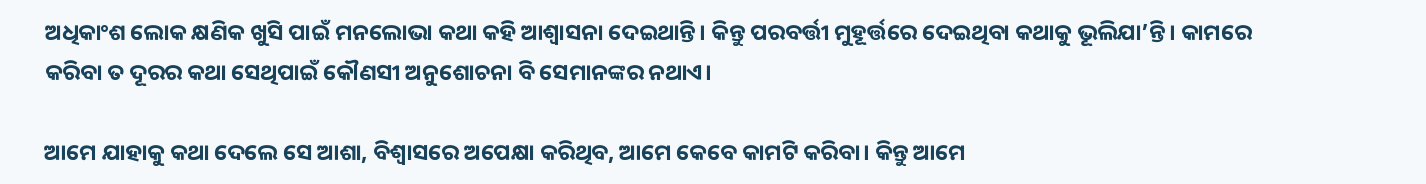ଅଧିକାଂଶ ଲୋକ କ୍ଷଣିକ ଖୁସି ପାଇଁ ମନଲୋଭା କଥା କହି ଆଶ୍ୱାସନା ଦେଇଥାନ୍ତି। କିନ୍ତୁ ପରବର୍ତ୍ତୀ ମୁହୂର୍ତ୍ତରେ ଦେଇଥିବା କଥାକୁ ଭୂଲିଯା’ନ୍ତି। କାମରେ କରିବା ତ ଦୂରର କଥା ସେଥିପାଇଁ କୌଣସୀ ଅନୁଶୋଚନା ବି ସେମାନଙ୍କର ନଥାଏ।

ଆମେ ଯାହାକୁ କଥା ଦେଲେ ସେ ଆଶା, ବିଶ୍ୱାସରେ ଅପେକ୍ଷା କରିଥିବ, ଆମେ କେବେ କାମଟି କରିବା। କିନ୍ତୁ ଆମେ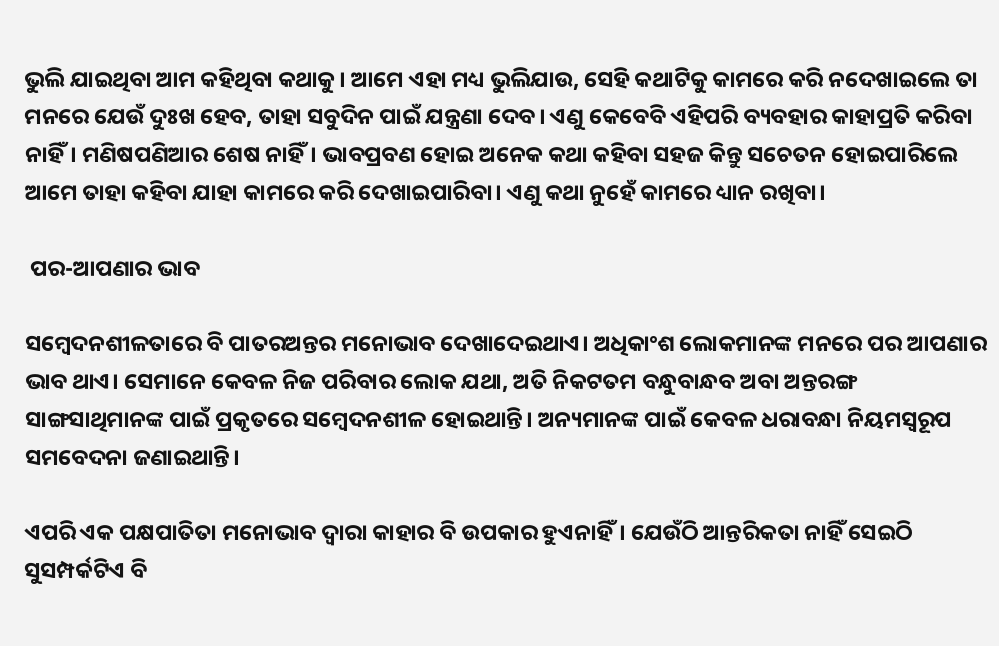ଭୁଲି ଯାଇଥିବା ଆମ କହିଥିବା କଥାକୁ। ଆମେ ଏହା ମଧ୍ୟ ଭୁଲିଯାଉ, ସେହି କଥାଟିକୁ କାମରେ କରି ନଦେଖାଇଲେ ତା ମନରେ ଯେଉଁ ଦୁଃଖ ହେବ, ତାହା ସବୁଦିନ ପାଇଁ ଯନ୍ତ୍ରଣା ଦେବ। ଏଣୁ କେବେବି ଏହିପରି ବ୍ୟବହାର କାହାପ୍ରତି କରିବା ନାହିଁ। ମଣିଷପଣିଆର ଶେଷ ନାହିଁ। ଭାବପ୍ରବଣ ହୋଇ ଅନେକ କଥା କହିବା ସହଜ କିନ୍ତୁ ସଚେତନ ହୋଇପାରିଲେ ଆମେ ତାହା କହିବା ଯାହା କାମରେ କରି ଦେଖାଇପାରିବା। ଏଣୁ କଥା ନୁହେଁ କାମରେ ଧ୍ୟାନ ରଖିବା।

 ପର-ଆପଣାର ଭାବ

ସମ୍ବେଦନଶୀଳତାରେ ବି ପାତରଅନ୍ତର ମନୋଭାବ ଦେଖାଦେଇଥାଏ। ଅଧିକାଂଶ ଲୋକମାନଙ୍କ ମନରେ ପର ଆପଣାର ଭାବ ଥାଏ। ସେମାନେ କେବଳ ନିଜ ପରିବାର ଲୋକ ଯଥା, ଅତି ନିକଟତମ ବନ୍ଧୁବାନ୍ଧବ ଅବା ଅନ୍ତରଙ୍ଗ ସାଙ୍ଗସାଥିମାନଙ୍କ ପାଇଁ ପ୍ରକୃତରେ ସମ୍ବେଦନଶୀଳ ହୋଇଥାନ୍ତି। ଅନ୍ୟମାନଙ୍କ ପାଇଁ କେବଳ ଧରାବନ୍ଧା ନିୟମସ୍ୱରୂପ ସମବେଦନା ଜଣାଇଥାନ୍ତି।

ଏପରି ଏକ ପକ୍ଷପାତିତା ମନୋଭାବ ଦ୍ୱାରା କାହାର ବି ଉପକାର ହୁଏନାହିଁ। ଯେଉଁଠି ଆନ୍ତରିକତା ନାହିଁ ସେଇଠି ସୁସମ୍ପର୍କଟିଏ ବି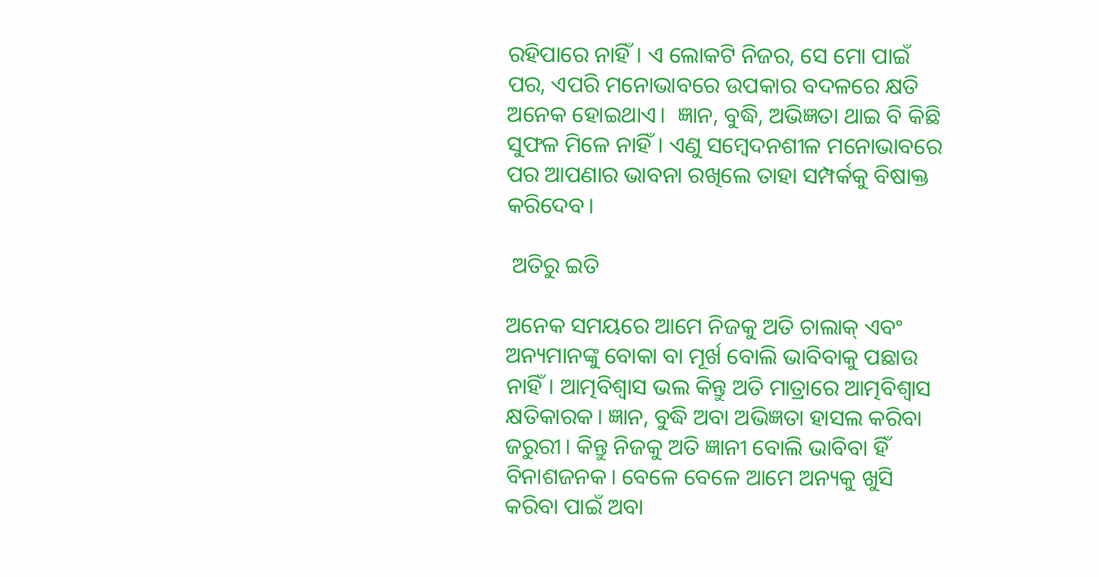ରହିପାରେ ନାହିଁ। ଏ ଲୋକଟି ନିଜର, ସେ ମୋ ପାଇଁ ପର, ଏପରି ମନୋଭାବରେ ଉପକାର ବଦଳରେ କ୍ଷତି ଅନେକ ହୋଇଥାଏ।  ଜ୍ଞାନ, ବୁଦ୍ଧି, ଅଭିଜ୍ଞତା ଥାଇ ବି କିଛି ସୁଫଳ ମିଳେ ନାହିଁ। ଏଣୁ ସମ୍ବେଦନଶୀଳ ମନୋଭାବରେ ପର ଆପଣାର ଭାବନା ରଖିଲେ ତାହା ସମ୍ପର୍କକୁ ବିଷାକ୍ତ କରିଦେବ।

 ଅତିରୁ ଇତି

ଅନେକ ସମୟରେ ଆମେ ନିଜକୁ ଅତି ଚାଲାକ୍ ଏବଂ ଅନ୍ୟମାନଙ୍କୁ ବୋକା ବା ମୂର୍ଖ ବୋଲି ଭାବିବାକୁ ପଛାଉ ନାହିଁ। ଆତ୍ମବିଶ୍ୱାସ ଭଲ କିନ୍ତୁ ଅତି ମାତ୍ରାରେ ଆତ୍ମବିଶ୍ୱାସ କ୍ଷତିକାରକ। ଜ୍ଞାନ, ବୁଦ୍ଧି ଅବା ଅଭିଜ୍ଞତା ହାସଲ କରିବା ଜରୁରୀ। କିନ୍ତୁ ନିଜକୁ ଅତି ଜ୍ଞାନୀ ବୋଲି ଭାବିବା ହିଁ ବିନାଶଜନକ। ବେଳେ ବେଳେ ଆମେ ଅନ୍ୟକୁ ଖୁସି କରିବା ପାଇଁ ଅବା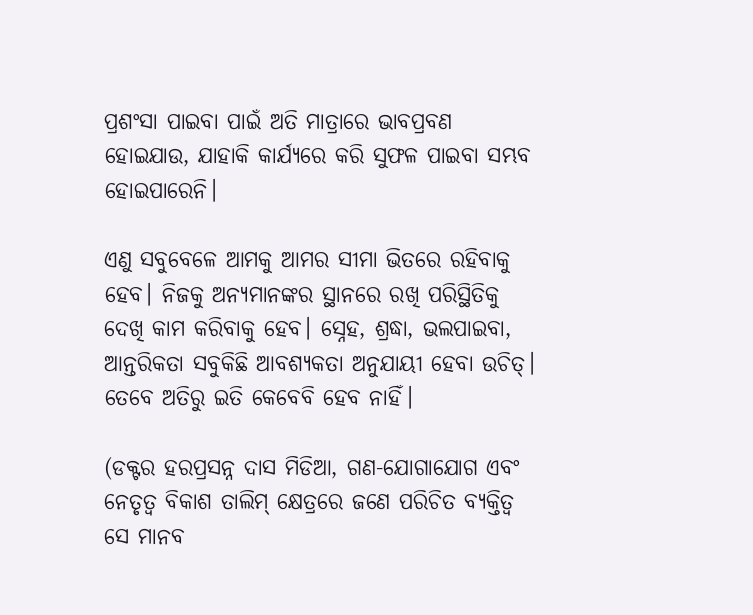ପ୍ରଶଂସା ପାଇବା ପାଇଁ ଅତି ମାତ୍ରାରେ ଭାବପ୍ରବଣ ହୋଇଯାଉ, ଯାହାକି କାର୍ଯ୍ୟରେ କରି ସୁଫଳ ପାଇବା ସମ୍ଭବ ହୋଇପାରେନି।

ଏଣୁ ସବୁବେଳେ ଆମକୁ ଆମର ସୀମା ଭିତରେ ରହିବାକୁ ହେବ। ନିଜକୁ ଅନ୍ୟମାନଙ୍କର ସ୍ଥାନରେ ରଖି ପରିସ୍ଥିତିକୁ ଦେଖି କାମ କରିବାକୁ ହେବ। ସ୍ନେହ, ଶ୍ରଦ୍ଧା, ଭଲପାଇବା, ଆନ୍ତରିକତା ସବୁକିଛି ଆବଶ୍ୟକତା ଅନୁଯାୟୀ ହେବା ଉଚିତ୍। ତେବେ ଅତିରୁ ଇତି କେବେବି ହେବ ନାହିଁ।

(ଡକ୍ଟର ହରପ୍ରସନ୍ନ ଦାସ ମିଡିଆ, ଗଣ-ଯୋଗାଯୋଗ ଏବଂ ନେତୃତ୍ୱ ବିକାଶ ତାଲିମ୍‌ କ୍ଷେତ୍ରରେ ଜଣେ ପରିଚିତ ବ୍ୟକ୍ତିତ୍ୱ ସେ ମାନବ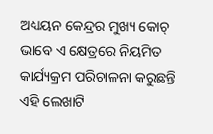ଅଧ୍ୟୟନ କେନ୍ଦ୍ରର ମୁଖ୍ୟ କୋଚ୍‌ ଭାବେ ଏ କ୍ଷେତ୍ରରେ ନିୟମିତ କାର୍ଯ୍ୟକ୍ରମ ପରିଚାଳନା କରୁଛନ୍ତି ଏହି ଲେଖାଟି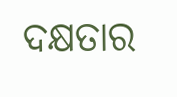ଦକ୍ଷତାର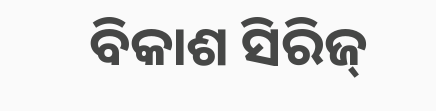ବିକାଶ ସିରିଜ୍‍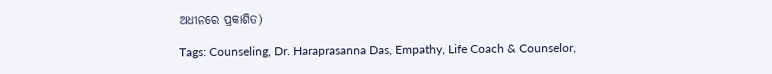ଅଧୀନରେ ପ୍ରକାଶିତ)

Tags: Counseling, Dr. Haraprasanna Das, Empathy, Life Coach & Counselor,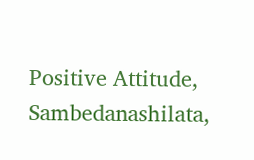Positive Attitude, Sambedanashilata,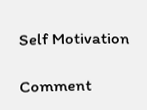Self Motivation

Comment